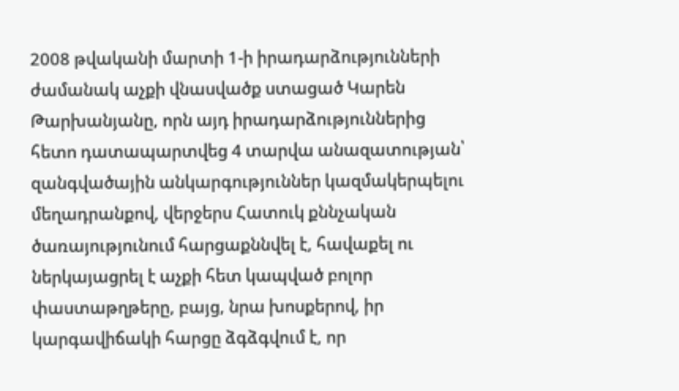2008 թվականի մարտի 1-ի իրադարձությունների ժամանակ աչքի վնասվածք ստացած Կարեն Թարխանյանը, որն այդ իրադարձություններից հետո դատապարտվեց 4 տարվա անազատության՝ զանգվածային անկարգություններ կազմակերպելու մեղադրանքով, վերջերս Հատուկ քննչական ծառայությունում հարցաքննվել է, հավաքել ու ներկայացրել է աչքի հետ կապված բոլոր փաստաթղթերը, բայց, նրա խոսքերով, իր կարգավիճակի հարցը ձգձգվում է, որ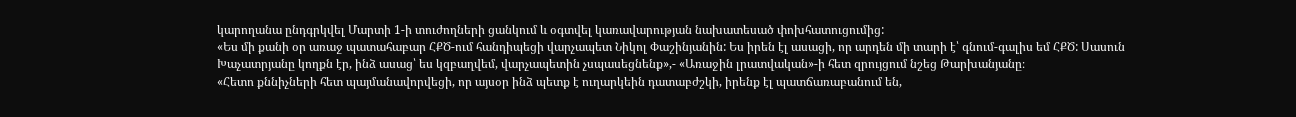կարողանա ընդգրկվել Մարտի 1-ի տուժողների ցանկում և օգտվել կառավարության նախատեսած փոխհատուցումից:
«Ես մի քանի օր առաջ պատահաբար ՀՔԾ-ում հանդիպեցի վարչապետ Նիկոլ Փաշինյանին: Ես իրեն էլ ասացի, որ արդեն մի տարի է՝ գնում-գալիս եմ ՀՔԾ: Սասուն Խաչատրյանը կողքն էր, ինձ ասաց՝ ես կզբաղվեմ, վարչապետին չսպասեցնենք»,- «Առաջին լրատվական»-ի հետ զրույցում նշեց Թարխանյանը։
«Հետո քննիչների հետ պայմանավորվեցի, որ այսօր ինձ պետք է ուղարկեին դատաբժշկի, իրենք էլ պատճառաբանում են,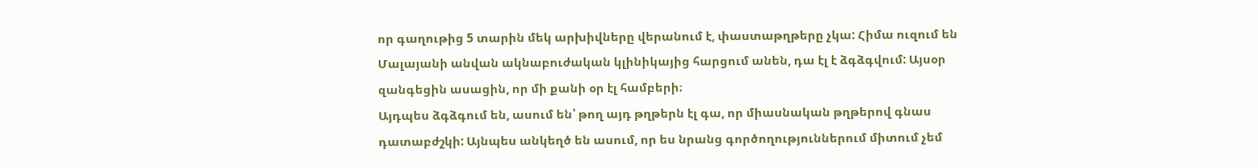որ գաղութից 5 տարին մեկ արխիվները վերանում է, փաստաթղթերը չկա: Հիմա ուզում են Մալայանի անվան ակնաբուժական կլինիկայից հարցում անեն, դա էլ է ձգձգվում: Այսօր զանգեցին ասացին, որ մի քանի օր էլ համբերի։
Այդպես ձգձգում են, ասում են՝ թող այդ թղթերն էլ գա, որ միասնական թղթերով գնաս դատաբժշկի: Այնպես անկեղծ են ասում, որ ես նրանց գործողություններում միտում չեմ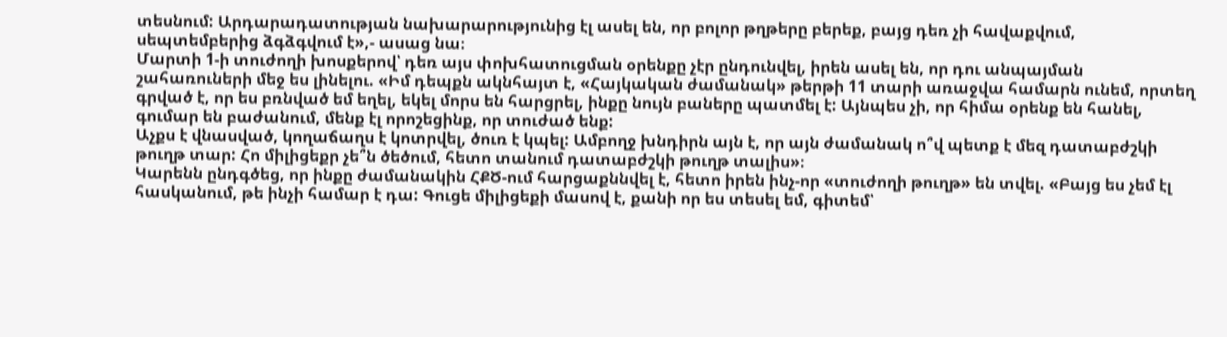տեսնում: Արդարադատության նախարարությունից էլ ասել են, որ բոլոր թղթերը բերեք, բայց դեռ չի հավաքվում, սեպտեմբերից ձգձգվում է»,- ասաց նա։
Մարտի 1-ի տուժողի խոսքերով՝ դեռ այս փոխհատուցման օրենքը չէր ընդունվել, իրեն ասել են, որ դու անպայման շահառուների մեջ ես լինելու. «Իմ դեպքն ակնհայտ է, «Հայկական ժամանակ» թերթի 11 տարի առաջվա համարն ունեմ, որտեղ գրված է, որ ես բռնված եմ եղել, եկել մորս են հարցրել, ինքը նույն բաները պատմել է: Այնպես չի, որ հիմա օրենք են հանել, գումար են բաժանում, մենք էլ որոշեցինք, որ տուժած ենք:
Աչքս է վնասված, կողաճաղս է կոտրվել, ծուռ է կպել: Ամբողջ խնդիրն այն է, որ այն ժամանակ ո՞վ պետք է մեզ դատաբժշկի թուղթ տար: Հո միլիցեքր չե՞ն ծեծում, հետո տանում դատաբժշկի թուղթ տալիս»։
Կարենն ընդգծեց, որ ինքը ժամանակին ՀՔԾ-ում հարցաքննվել է, հետո իրեն ինչ-որ «տուժողի թուղթ» են տվել. «Բայց ես չեմ էլ հասկանում, թե ինչի համար է դա: Գուցե միլիցեքի մասով է, քանի որ ես տեսել եմ, գիտեմ՝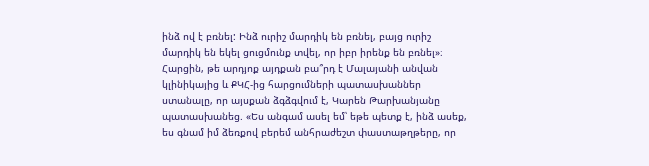ինձ ով է բռնել: Ինձ ուրիշ մարդիկ են բռնել, բայց ուրիշ մարդիկ են եկել ցուցմունք տվել, որ իբր իրենք են բռնել»։
Հարցին, թե արդյոք այդքան բա՞րդ է Մալայանի անվան կլինիկայից և ՔԿՀ-ից հարցումների պատասխաններ ստանալը, որ այսքան ձգձգվում է, Կարեն Թարխանյանը պատասխանեց. «Ես անգամ ասել եմ՝ եթե պետք է, ինձ ասեք, ես գնամ իմ ձեռքով բերեմ անհրաժեշտ փաստաթղթերը, որ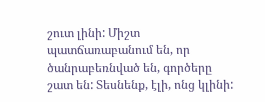շուտ լինի: Միշտ պատճառաբանում են, որ ծանրաբեռնված են, գործերը շատ են: Տեսնենք, էլի, ոնց կլինի: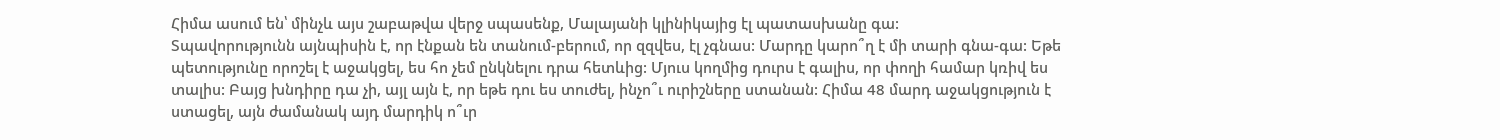Հիմա ասում են՝ մինչև այս շաբաթվա վերջ սպասենք, Մալայանի կլինիկայից էլ պատասխանը գա:
Տպավորությունն այնպիսին է, որ էնքան են տանում-բերում, որ զզվես, էլ չգնաս: Մարդը կարո՞ղ է մի տարի գնա-գա: Եթե պետությունը որոշել է աջակցել, ես հո չեմ ընկնելու դրա հետևից: Մյուս կողմից դուրս է գալիս, որ փողի համար կռիվ ես տալիս: Բայց խնդիրը դա չի, այլ այն է, որ եթե դու ես տուժել, ինչո՞ւ ուրիշները ստանան: Հիմա 48 մարդ աջակցություն է ստացել, այն ժամանակ այդ մարդիկ ո՞ւր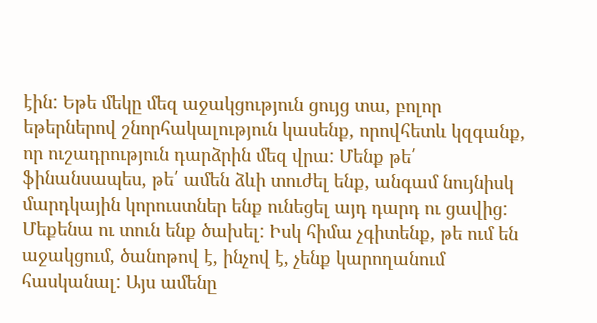էին: Եթե մեկը մեզ աջակցություն ցույց տա, բոլոր եթերներով շնորհակալություն կասենք, որովհետև կզգանք, որ ուշադրություն դարձրին մեզ վրա: Մենք թե՛ ֆինանսապես, թե՛ ամեն ձևի տուժել ենք, անգամ նույնիսկ մարդկային կորուստներ ենք ունեցել այդ դարդ ու ցավից: Մեքենա ու տուն ենք ծախել: Իսկ հիմա չգիտենք, թե ում են աջակցում, ծանոթով է, ինչով է, չենք կարողանում հասկանալ: Այս ամենը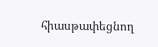հիասթափեցնող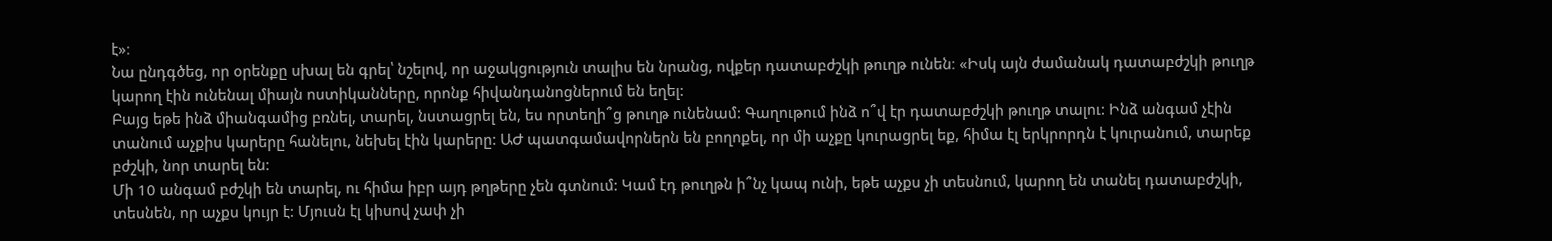է»։
Նա ընդգծեց, որ օրենքը սխալ են գրել՝ նշելով, որ աջակցություն տալիս են նրանց, ովքեր դատաբժշկի թուղթ ունեն։ «Իսկ այն ժամանակ դատաբժշկի թուղթ կարող էին ունենալ միայն ոստիկանները, որոնք հիվանդանոցներում են եղել:
Բայց եթե ինձ միանգամից բռնել, տարել, նստացրել են, ես որտեղի՞ց թուղթ ունենամ: Գաղութում ինձ ո՞վ էր դատաբժշկի թուղթ տալու: Ինձ անգամ չէին տանում աչքիս կարերը հանելու, նեխել էին կարերը: ԱԺ պատգամավորներն են բողոքել, որ մի աչքը կուրացրել եք, հիմա էլ երկրորդն է կուրանում, տարեք բժշկի, նոր տարել են:
Մի 10 անգամ բժշկի են տարել, ու հիմա իբր այդ թղթերը չեն գտնում: Կամ էդ թուղթն ի՞նչ կապ ունի, եթե աչքս չի տեսնում, կարող են տանել դատաբժշկի, տեսնեն, որ աչքս կույր է: Մյուսն էլ կիսով չափ չի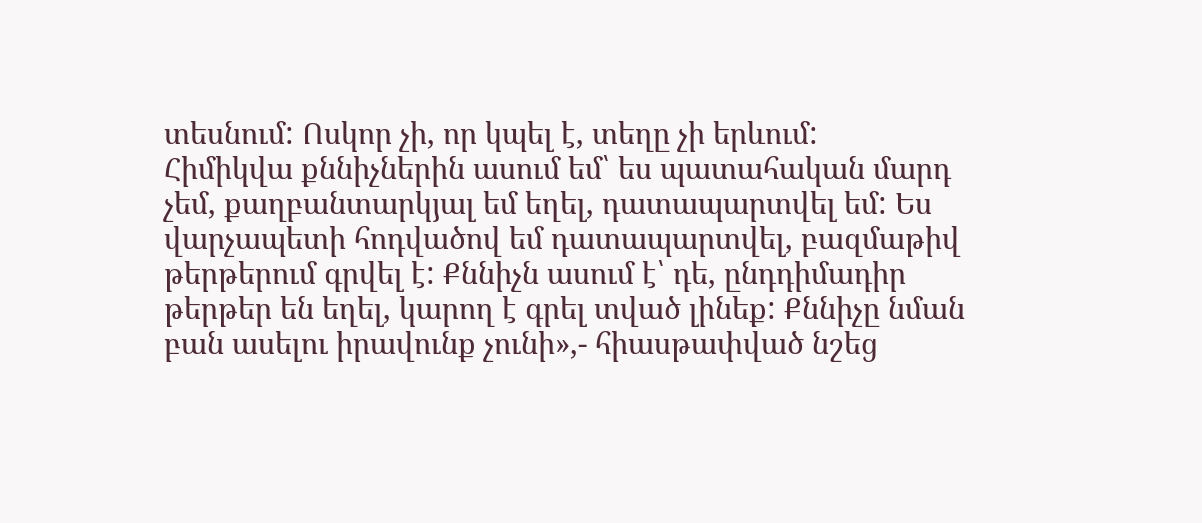տեսնում: Ոսկոր չի, որ կպել է, տեղը չի երևում:
Հիմիկվա քննիչներին ասում եմ՝ ես պատահական մարդ չեմ, քաղբանտարկյալ եմ եղել, դատապարտվել եմ: Ես վարչապետի հոդվածով եմ դատապարտվել, բազմաթիվ թերթերում գրվել է: Քննիչն ասում է՝ դե, ընդդիմադիր թերթեր են եղել, կարող է գրել տված լինեք: Քննիչը նման բան ասելու իրավունք չունի»,- հիասթափված նշեց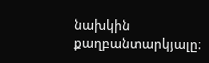նախկին քաղբանտարկյալը։